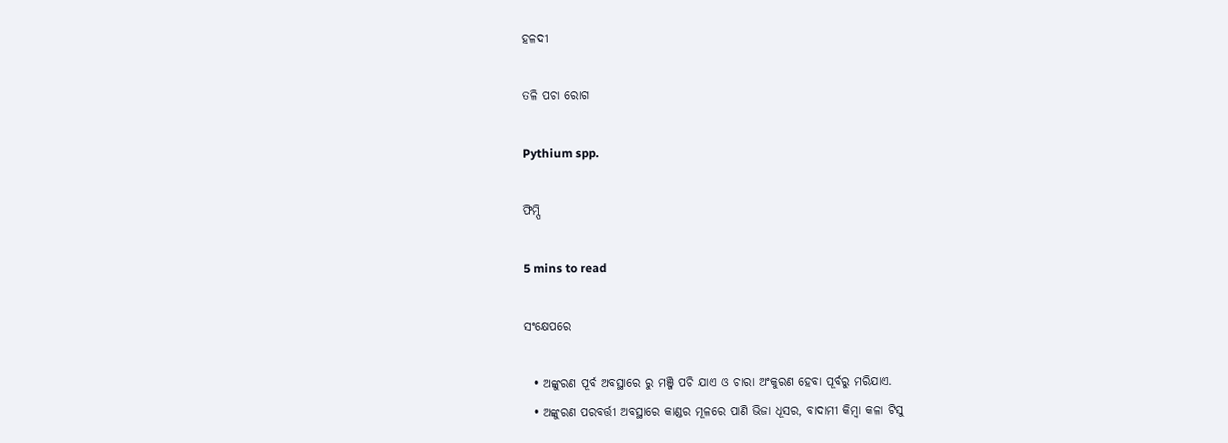ହଳଦୀ

ତଳି ପଚା ରୋଗ

Pythium spp.

ଫିମ୍ପି

5 mins to read

ସଂକ୍ଷେପରେ

  • ଅଙ୍କୁରଣ ପୂର୍ବ ଅବସ୍ଥାରେ ରୁ ମଞ୍ଜି ପଚି ଯାଏ ଓ ଚାରା ଅଂକୁରଣ ହେବା ପୂର୍ବରୁ ମରିଯାଏ.
  • ଅଙ୍କୁରଣ ପରବର୍ତ୍ତୀ ଅବସ୍ଥାରେ କାଣ୍ଡର ମୂଳରେ ପାଣି ଭିଜା ଧୂସର, ବାଦାମୀ କିମ୍ବା କଳା ଟିସୁ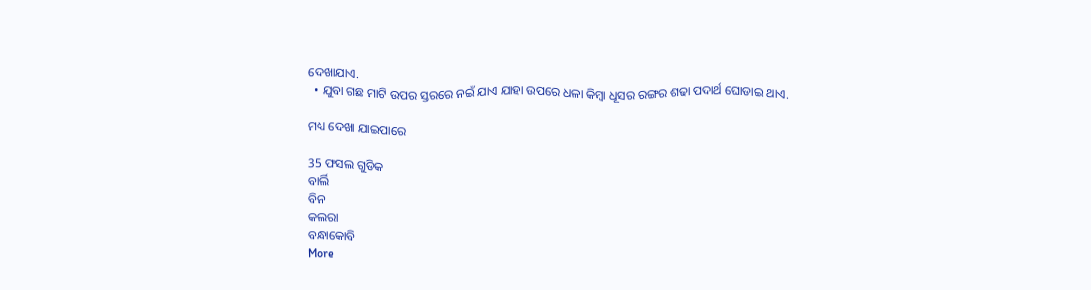ଦେଖାଯାଏ.
  • ଯୁବା ଗଛ ମାଟି ଉପର ସ୍ତରରେ ନଇଁ ଯାଏ ଯାହା ଉପରେ ଧଳା କିମ୍ବା ଧୂସର ରଙ୍ଗର ଶଢା ପଦାର୍ଥ ଘୋଡାଇ ଥାଏ.

ମଧ୍ୟ ଦେଖା ଯାଇପାରେ

35 ଫସଲ ଗୁଡିକ
ବାର୍ଲି
ବିନ
କଲରା
ବନ୍ଧାକୋବି
More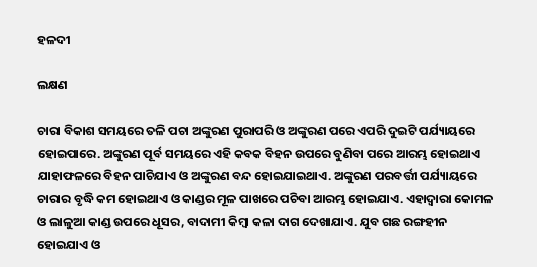ହଳଦୀ

ଲକ୍ଷଣ

ଚାରା ବିକାଶ ସମୟରେ ତଳି ପଚା ଅଙ୍କୁରଣ ପୁରାପରି ଓ ଅଙ୍କୁରଣ ପରେ ଏପରି ଦୁଇଟି ପର୍ଯ୍ୟାୟରେ ହୋଇପାରେ. ଅଙ୍କୁରଣ ପୂର୍ବ ସମୟରେ ଏହି କବକ ବିହନ ଉପରେ ବୁଣିବା ପରେ ଆରମ୍ଭ ହୋଇଥାଏ ଯାହାଫଳରେ ବିହନ ପାଚିଯାଏ ଓ ଅଙ୍କୁରଣ ବନ୍ଦ ହୋଇଯାଇଥାଏ. ଅଙ୍କୁରଣ ପରବର୍ତ୍ତୀ ପର୍ଯ୍ୟାୟରେ ଚାରାର ବୃଦ୍ଧି କମ ହୋଇଥାଏ ଓ କାଣ୍ଡର ମୂଳ ପାଖରେ ପଚିବା ଆରମ୍ଭ ହୋଇଯାଏ. ଏହାଦ୍ୱାରା କୋମଳ ଓ ଲାଳୁଆ କାଣ୍ଡ ଉପରେ ଧୂସର, ବାଦାମୀ କିମ୍ବା କଳା ଦାଗ ଦେଖାଯାଏ. ଯୁବ ଗଛ ରଙ୍ଗହୀନ ହୋଇଯାଏ ଓ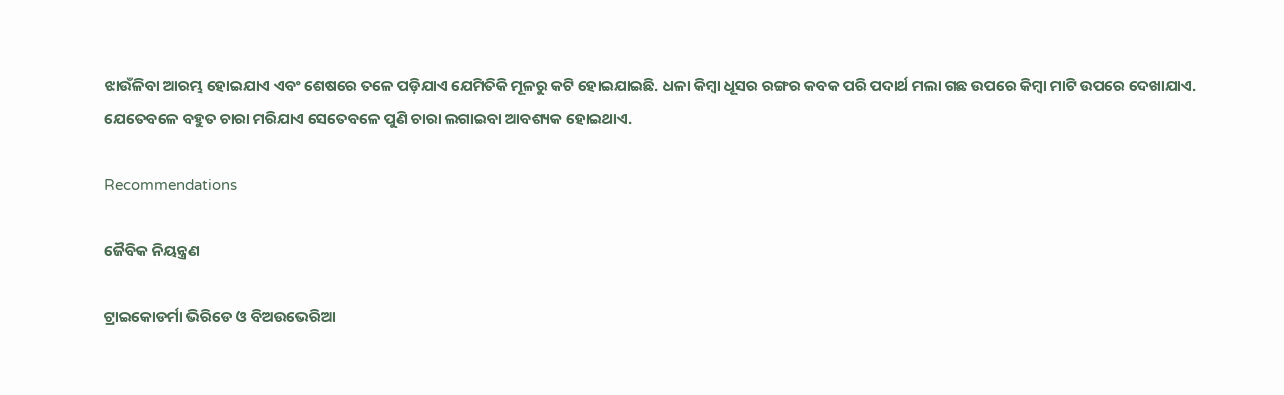ଝାଉଁଳିବା ଆରମ୍ଭ ହୋଇଯାଏ ଏବଂ ଶେଷରେ ତଳେ ପଡ଼ିଯାଏ ଯେମିତିକି ମୂଳରୁ କଟି ହୋଇଯାଇଛି. ଧଳା କିମ୍ବା ଧୂସର ରଙ୍ଗର କବକ ପରି ପଦାର୍ଥ ମଲା ଗଛ ଉପରେ କିମ୍ବା ମାଟି ଉପରେ ଦେଖାଯାଏ. ଯେତେବଳେ ବହୁତ ଚାରା ମରିଯାଏ ସେତେବଳେ ପୁଣି ଚାରା ଲଗାଇବା ଆବଶ୍ୟକ ହୋଇଥାଏ.

Recommendations

ଜୈବିକ ନିୟନ୍ତ୍ରଣ

ଟ୍ରାଇକୋଡର୍ମା ଭିରିଡେ ଓ ବିଅଉଭେରିଆ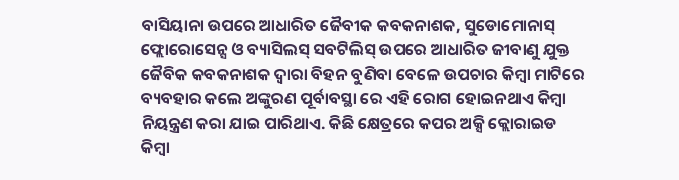ବାସିୟାନା ଉପରେ ଆଧାରିତ ଜୈବୀକ କବକନାଶକ, ସୁଡୋମୋନାସ୍ ଫ୍ଲୋରୋସେନ୍ସ ଓ ବ୍ୟାସିଲସ୍ ସବଟିଲିସ୍ ଉପରେ ଆଧାରିତ ଜୀବାଣୁ ଯୁକ୍ତ ଜୈବିକ କବକନାଶକ ଦ୍ୱାରା ବିହନ ବୁଣିବା ବେଳେ ଉପଚାର କିମ୍ବା ମାଟିରେ ବ୍ୟବହାର କଲେ ଅଙ୍କୁରଣ ପୂର୍ବାବସ୍ଥା ରେ ଏହି ରୋଗ ହୋଇନଥାଏ କିମ୍ବା ନିୟନ୍ତ୍ରଣ କରା ଯାଇ ପାରିଥାଏ. କିଛି କ୍ଷେତ୍ରରେ କପର ଅକ୍ସି କ୍ଲୋରାଇଡ କିମ୍ବା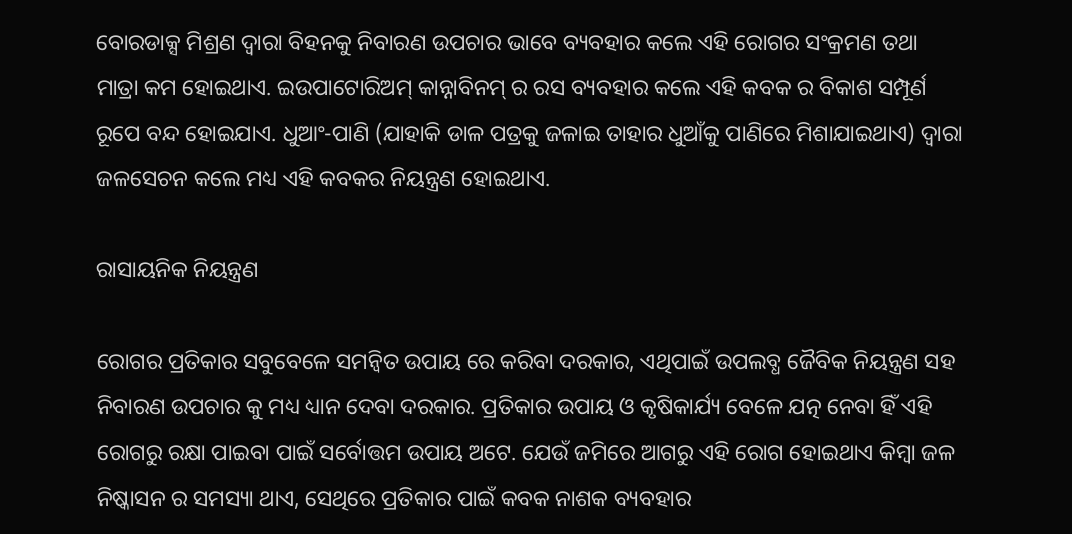ବୋରଡାକ୍ସ ମିଶ୍ରଣ ଦ୍ୱାରା ବିହନକୁ ନିବାରଣ ଉପଚାର ଭାବେ ବ୍ୟବହାର କଲେ ଏହି ରୋଗର ସଂକ୍ରମଣ ତଥା ମାତ୍ରା କମ ହୋଇଥାଏ. ଇଉପାଟୋରିଅମ୍ କାନ୍ନାବିନମ୍ ର ରସ ବ୍ୟବହାର କଲେ ଏହି କବକ ର ବିକାଶ ସମ୍ପୂର୍ଣ ରୂପେ ବନ୍ଦ ହୋଇଯାଏ. ଧୁଆଂ-ପାଣି (ଯାହାକି ଡାଳ ପତ୍ରକୁ ଜଳାଇ ତାହାର ଧୁଆଁକୁ ପାଣିରେ ମିଶାଯାଇଥାଏ) ଦ୍ୱାରା ଜଳସେଚନ କଲେ ମଧ୍ୟ ଏହି କବକର ନିୟନ୍ତ୍ରଣ ହୋଇଥାଏ.

ରାସାୟନିକ ନିୟନ୍ତ୍ରଣ

ରୋଗର ପ୍ରତିକାର ସବୁବେଳେ ସମନ୍ବିତ ଉପାୟ ରେ କରିବା ଦରକାର, ଏଥିପାଇଁ ଉପଲବ୍ଧ ଜୈବିକ ନିୟନ୍ତ୍ରଣ ସହ ନିବାରଣ ଉପଚାର କୁ ମଧ୍ୟ ଧ୍ୟାନ ଦେବା ଦରକାର. ପ୍ରତିକାର ଉପାୟ ଓ କୃଷିକାର୍ଯ୍ୟ ବେଳେ ଯତ୍ନ ନେବା ହିଁ ଏହି ରୋଗରୁ ରକ୍ଷା ପାଇବା ପାଇଁ ସର୍ବୋତ୍ତମ ଉପାୟ ଅଟେ. ଯେଉଁ ଜମିରେ ଆଗରୁ ଏହି ରୋଗ ହୋଇଥାଏ କିମ୍ବା ଜଳ ନିଷ୍କାସନ ର ସମସ୍ୟା ଥାଏ, ସେଥିରେ ପ୍ରତିକାର ପାଇଁ କବକ ନାଶକ ବ୍ୟବହାର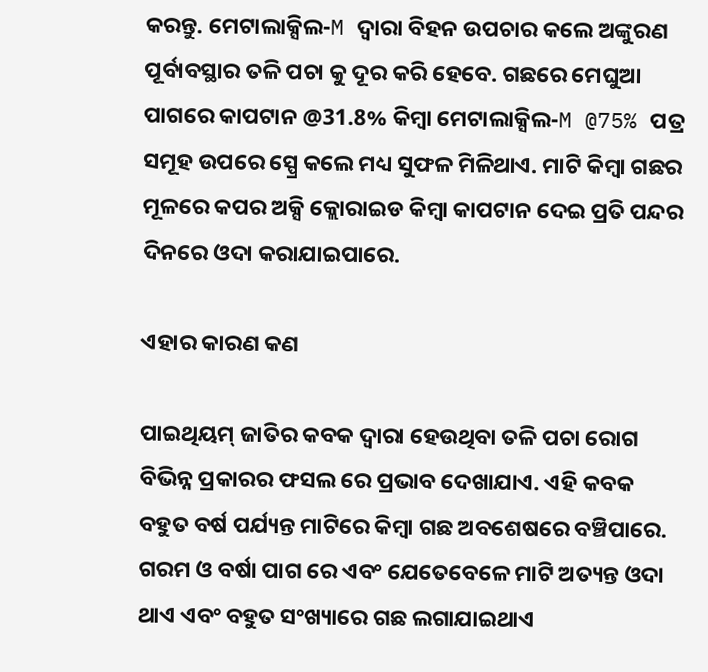କରନ୍ତୁ. ମେଟାଲାକ୍ସିଲ-M ଦ୍ୱାରା ବିହନ ଉପଚାର କଲେ ଅଙ୍କୁରଣ ପୂର୍ବାବସ୍ଥାର ତଳି ପଚା କୁ ଦୂର କରି ହେବେ. ଗଛରେ ମେଘୁଆ ପାଗରେ କାପଟାନ @31.8% କିମ୍ବା ମେଟାଲାକ୍ସିଲ-M @75% ପତ୍ର ସମୂହ ଉପରେ ସ୍ପ୍ରେ କଲେ ମଧ୍ୟ ସୁଫଳ ମିଳିଥାଏ. ମାଟି କିମ୍ବା ଗଛର ମୂଳରେ କପର ଅକ୍ସି କ୍ଲୋରାଇଡ କିମ୍ବା କାପଟାନ ଦେଇ ପ୍ରତି ପନ୍ଦର ଦିନରେ ଓଦା କରାଯାଇପାରେ.

ଏହାର କାରଣ କଣ

ପାଇଥିୟମ୍ ଜାତିର କବକ ଦ୍ୱାରା ହେଉଥିବା ତଳି ପଚା ରୋଗ ବିଭିନ୍ନ ପ୍ରକାରର ଫସଲ ରେ ପ୍ରଭାବ ଦେଖାଯାଏ. ଏହି କବକ ବହୁତ ବର୍ଷ ପର୍ଯ୍ୟନ୍ତ ମାଟିରେ କିମ୍ବା ଗଛ ଅବଶେଷରେ ବଞ୍ଚିପାରେ. ଗରମ ଓ ବର୍ଷା ପାଗ ରେ ଏବଂ ଯେତେବେଳେ ମାଟି ଅତ୍ୟନ୍ତ ଓଦା ଥାଏ ଏବଂ ବହୁତ ସଂଖ୍ୟାରେ ଗଛ ଲଗାଯାଇଥାଏ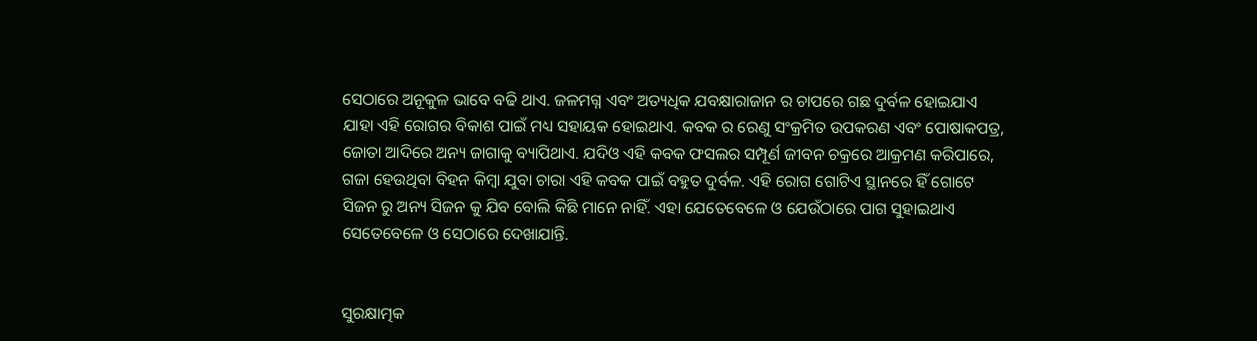ସେଠାରେ ଅନୂକୁଳ ଭାବେ ବଢି ଥାଏ. ଜଳମଗ୍ନ ଏବଂ ଅତ୍ୟଧିକ ଯବକ୍ଷାରାଜାନ ର ଚାପରେ ଗଛ ଦୁର୍ବଳ ହୋଇଯାଏ ଯାହା ଏହି ରୋଗର ବିକାଶ ପାଇଁ ମଧ୍ୟ ସହାୟକ ହୋଇଥାଏ. କବକ ର ରେଣୁ ସଂକ୍ରମିତ ଉପକରଣ ଏବଂ ପୋଷାକପତ୍ର, ଜୋତା ଆଦିରେ ଅନ୍ୟ ଜାଗାକୁ ବ୍ୟାପିଥାଏ. ଯଦିଓ ଏହି କବକ ଫସଲର ସମ୍ପୂର୍ଣ ଜୀବନ ଚକ୍ରରେ ଆକ୍ରମଣ କରିପାରେ, ଗଜା ହେଉଥିବା ବିହନ କିମ୍ବା ଯୁବା ଚାରା ଏହି କବକ ପାଇଁ ବହୁତ ଦୁର୍ବଳ. ଏହି ରୋଗ ଗୋଟିଏ ସ୍ଥାନରେ ହିଁ ଗୋଟେ ସିଜନ ରୁ ଅନ୍ୟ ସିଜନ କୁ ଯିବ ବୋଲି କିଛି ମାନେ ନାହିଁ. ଏହା ଯେତେବେଳେ ଓ ଯେଉଁଠାରେ ପାଗ ସୁହାଇଥାଏ ସେତେବେଳେ ଓ ସେଠାରେ ଦେଖାଯାନ୍ତି.


ସୁରକ୍ଷାତ୍ମକ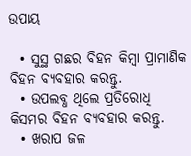ଉପାୟ

  • ସୁସ୍ଥ ଗଛର ବିହନ କିମ୍ବା ପ୍ରାମାଣିକ ବିହନ ବ୍ୟବହାର କରନ୍ତୁ.
  • ଉପଲବ୍ଧ ଥିଲେ ପ୍ରତିରୋଧି କିସମର ବିହନ ବ୍ୟବହାର କରନ୍ତୁ.
  • ଖରାପ ଜଳ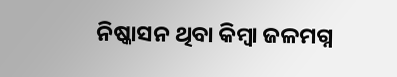ନିଷ୍କାସନ ଥିବା କିମ୍ବା ଜଳମଗ୍ନ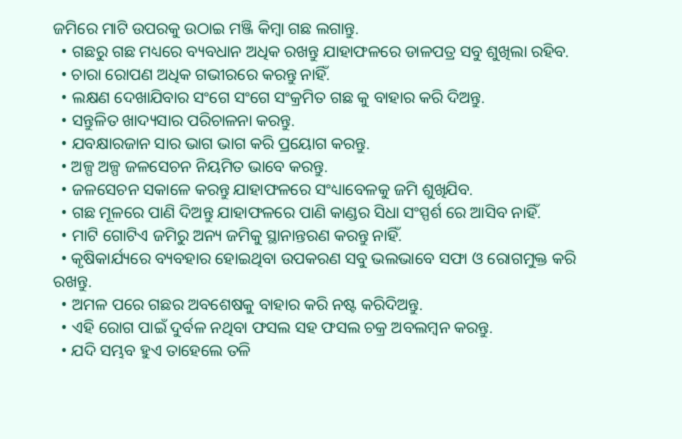ଜମିରେ ମାଟି ଉପରକୁ ଉଠାଇ ମଞ୍ଜି କିମ୍ବା ଗଛ ଲଗାନ୍ତୁ.
  • ଗଛରୁ ଗଛ ମଧ୍ୟରେ ବ୍ୟବଧାନ ଅଧିକ ରଖନ୍ତୁ ଯାହାଫଳରେ ଡାଳପତ୍ର ସବୁ ଶୁଖିଲା ରହିବ.
  • ଚାରା ରୋପଣ ଅଧିକ ଗଭୀରରେ କରନ୍ତୁ ନାହିଁ.
  • ଲକ୍ଷଣ ଦେଖାଯିବାର ସଂଗେ ସଂଗେ ସଂକ୍ରମିତ ଗଛ କୁ ବାହାର କରି ଦିଅନ୍ତୁ.
  • ସନ୍ତୁଳିତ ଖାଦ୍ୟସାର ପରିଚାଳନା କରନ୍ତୁ.
  • ଯବକ୍ଷାରଜାନ ସାର ଭାଗ ଭାଗ କରି ପ୍ରୟୋଗ କରନ୍ତୁ.
  • ଅଳ୍ପ ଅଳ୍ପ ଜଳସେଚନ ନିୟମିତ ଭାବେ କରନ୍ତୁ.
  • ଜଳସେଚନ ସକାଳେ କରନ୍ତୁ ଯାହାଫଳରେ ସଂଧ୍ୟାବେଳକୁ ଜମି ଶୁଖିଯିବ.
  • ଗଛ ମୂଳରେ ପାଣି ଦିଅନ୍ତୁ ଯାହାଫଳରେ ପାଣି କାଣ୍ଡର ସିଧା ସଂସ୍ପର୍ଶ ରେ ଆସିବ ନାହିଁ.
  • ମାଟି ଗୋଟିଏ ଜମିରୁ ଅନ୍ୟ ଜମିକୁ ସ୍ଥାନାନ୍ତରଣ କରନ୍ତୁ ନାହିଁ.
  • କୃଷିକାର୍ଯ୍ୟରେ ବ୍ୟବହାର ହୋଇଥିବା ଉପକରଣ ସବୁ ଭଲଭାବେ ସଫା ଓ ରୋଗମୁକ୍ତ କରି ରଖନ୍ତୁ.
  • ଅମଳ ପରେ ଗଛର ଅବଶେଷକୁ ବାହାର କରି ନଷ୍ଟ କରିଦିଅନ୍ତୁ.
  • ଏହି ରୋଗ ପାଇଁ ଦୁର୍ବଳ ନଥିବା ଫସଲ ସହ ଫସଲ ଚକ୍ର ଅବଲମ୍ବନ କରନ୍ତୁ.
  • ଯଦି ସମ୍ଭବ ହୁଏ ତାହେଲେ ତଳି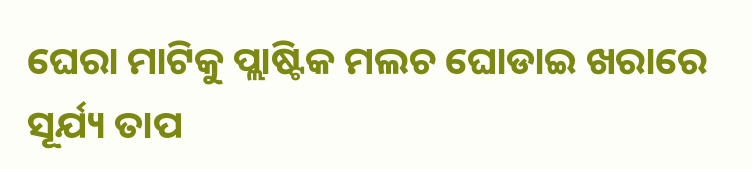ଘେରା ମାଟିକୁ ପ୍ଲାଷ୍ଟିକ ମଲଚ ଘୋଡାଇ ଖରାରେ ସୂର୍ଯ୍ୟ ତାପ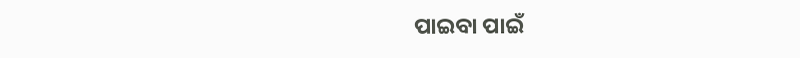ପାଇବା ପାଇଁ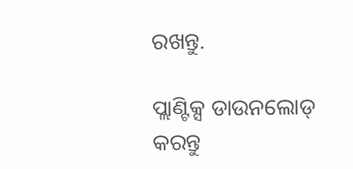ରଖନ୍ତୁ.

ପ୍ଲାଣ୍ଟିକ୍ସ ଡାଉନଲୋଡ୍ କରନ୍ତୁ